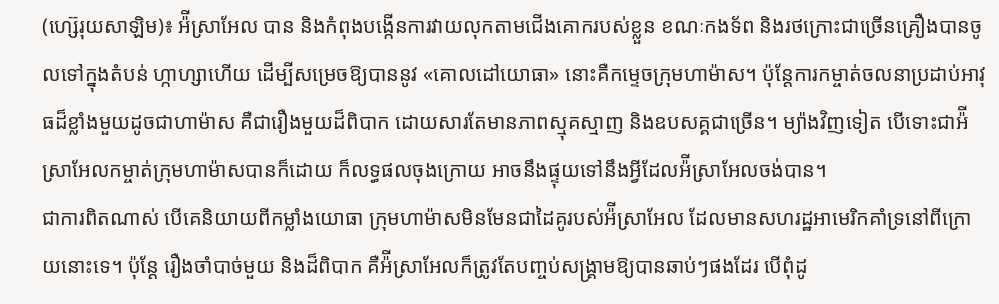(ហ្ស៊េរុយសាឡិម)៖ អ៉ីស្រាអែល បាន និងកំពុងបង្កើនការវាយលុកតាមជើងគោករបស់ខ្លួន ខណៈកងទ័ព និងរថក្រោះជាច្រើនគ្រឿងបានចូលទៅក្នុងតំបន់ ហ្កាហ្សាហើយ ដើម្បីសម្រេចឱ្យបាននូវ «គោលដៅយោធា» នោះគឺកម្ទេចក្រុមហាម៉ាស។ ប៉ុន្តែការកម្ចាត់ចលនាប្រដាប់អាវុធដ៏ខ្លាំងមួយដូចជាហាម៉ាស គឺជារឿងមួយដ៏ពិបាក ដោយសារតែមានភាពស្មុគស្មាញ និងឧបសគ្គជាច្រើន។ ម្យ៉ាងវិញទៀត បើទោះជាអ៉ីស្រាអែលកម្ចាត់ក្រុមហាម៉ាសបានក៏ដោយ ក៏លទ្ធផលចុងក្រោយ អាចនឹងផ្ទុយទៅនឹងអ្វីដែលអ៉ីស្រាអែលចង់បាន។
ជាការពិតណាស់ បើគេនិយាយពីកម្លាំងយោធា ក្រុមហាម៉ាសមិនមែនជាដៃគូរបស់អ៉ីស្រាអែល ដែលមានសហរដ្ឋអាមេរិកគាំទ្រនៅពីក្រោយនោះទេ។ ប៉ុន្តែ រឿងចាំបាច់មួយ និងដ៏ពិបាក គឺអ៉ីស្រាអែលក៏ត្រូវតែបញ្ចប់សង្រ្គាមឱ្យបានឆាប់ៗផងដែរ បើពុំដូ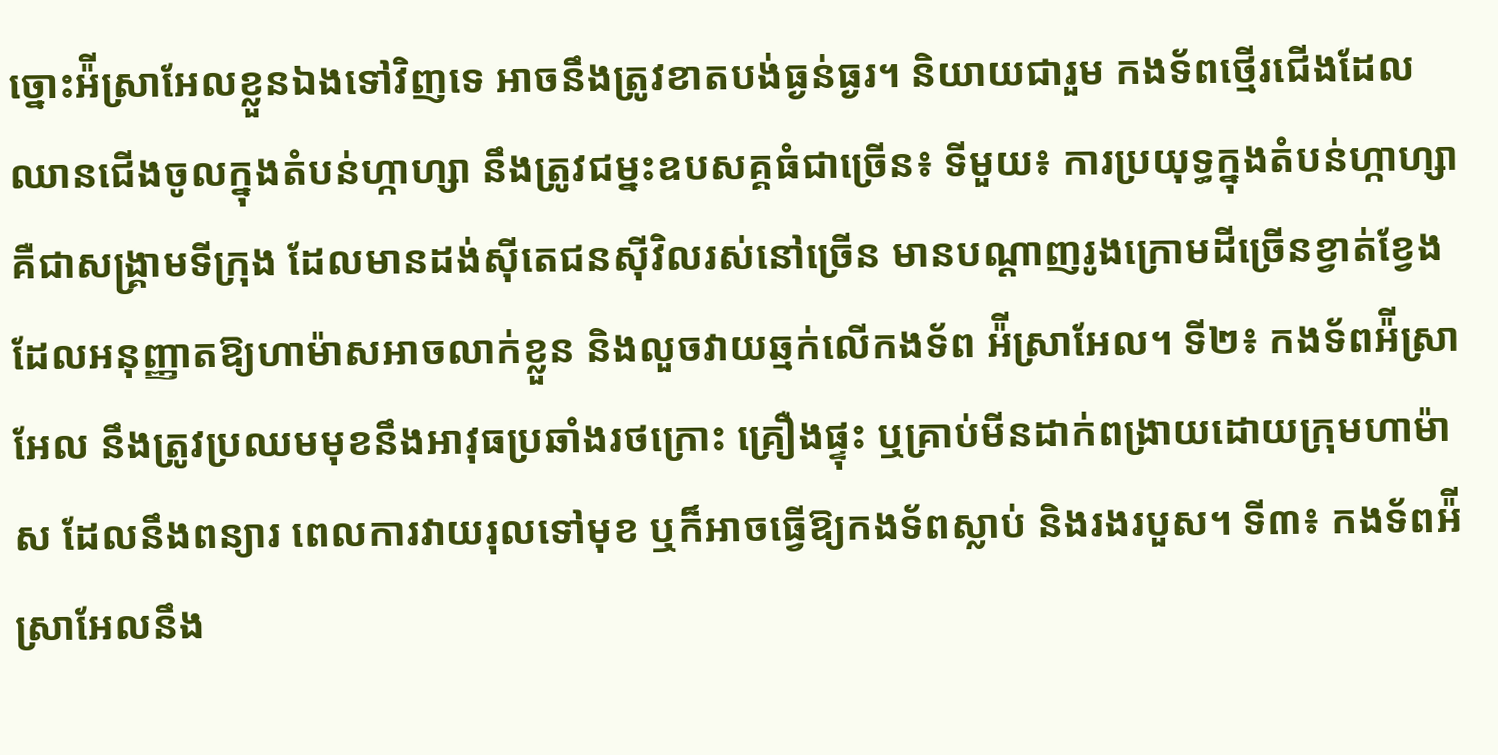ច្នោះអ៉ីស្រាអែលខ្លួនឯងទៅវិញទេ អាចនឹងត្រូវខាតបង់ធ្ងន់ធ្ងរ។ និយាយជារួម កងទ័ពថ្មើរជើងដែលឈានជើងចូលក្នុងតំបន់ហ្កាហ្សា នឹងត្រូវជម្នះឧបសគ្គធំជាច្រើន៖ ទីមួយ៖ ការប្រយុទ្ធក្នុងតំបន់ហ្កាហ្សា គឺជាសង្រ្គាមទីក្រុង ដែលមានដង់ស៊ីតេជនស៊ីវិលរស់នៅច្រើន មានបណ្ដាញរូងក្រោមដីច្រើនខ្វាត់ខ្វែងដែលអនុញ្ញាតឱ្យហាម៉ាសអាចលាក់ខ្លួន និងលួចវាយឆ្មក់លើកងទ័ព អ៉ីស្រាអែល។ ទី២៖ កងទ័ពអ៉ីស្រាអែល នឹងត្រូវប្រឈមមុខនឹងអាវុធប្រឆាំងរថក្រោះ គ្រឿងផ្ទុះ ឬគ្រាប់មីនដាក់ពង្រាយដោយក្រុមហាម៉ាស ដែលនឹងពន្យារ ពេលការវាយរុលទៅមុខ ឬក៏អាចធ្វើឱ្យកងទ័ពស្លាប់ និងរងរបួស។ ទី៣៖ កងទ័ពអ៉ីស្រាអែលនឹង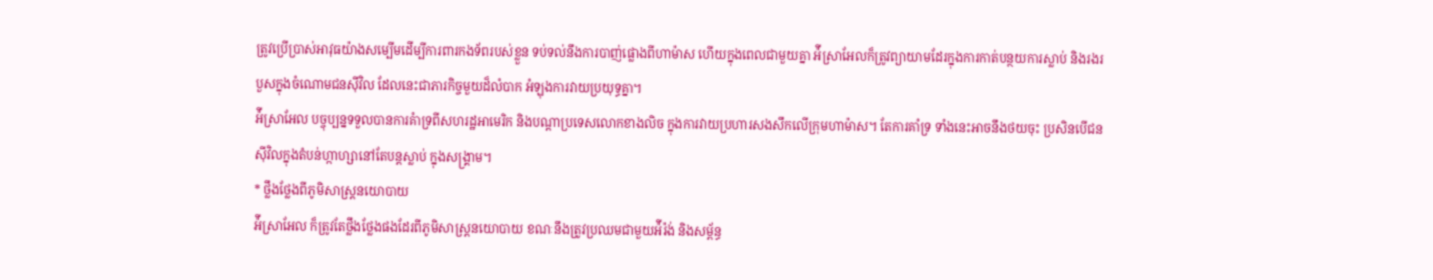ត្រូវប្រើប្រាស់អាវុធយ៉ាងសម្បើមដើម្បីការពារកងទ័ពរបស់ខ្លួន ទប់ទល់នឹងការបាញ់ផ្លោងពីហាម៉ាស ហើយក្នុងពេលជាមួយគ្នា អ៉ីស្រាអែលក៏ត្រូវព្យាយាមដែរក្នុងការកាត់បន្ថយការស្លាប់ និងរងរបួសក្នុងចំណោមជនស៊ីវិល ដែលនេះជាភារកិច្ចមួយដ៏លំបាក អំឡុងការវាយប្រយុទ្ធគ្នា។
អ៉ីស្រាអែល បច្ចុប្បន្នទទួលបានការគំាទ្រពីសហរដ្ឋអាមេរិក និងបណ្ដាប្រទេសលោកខាងលិច ក្នុងការវាយប្រហារសងសឹកលើក្រុមហាម៉ាស។ តែការគាំទ្រ ទាំងនេះអាចនឹងថយចុះ ប្រសិនបើជនស៊ីវិលក្នុងតំបន់ហ្កាហ្សានៅតែបន្តស្លាប់ ក្នុងសង្រ្គាម។
* ថ្លឹងថ្លែងពីភូមិសាស្ត្រនយោបាយ
អ៉ីស្រាអែល ក៏ត្រូវតែថ្លឹងថ្លែងផងដែរពីភូមិសាស្ត្រនយោបាយ ខណៈនឹងត្រូវប្រឈមជាមួយអ៉ីរ៉ង់ និងសម្ព័ន្ធ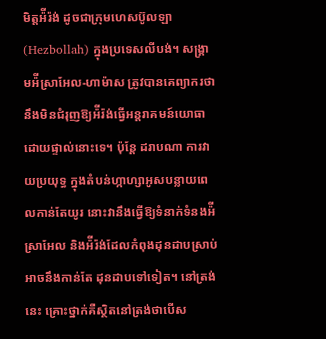មិត្តអ៉ីរ៉ង់ ដូចជាក្រុមហេសប៊ូលឡា (Hezbollah) ក្នុងប្រទេសលីបង់។ សង្រ្គាមអ៉ីស្រាអែល-ហាម៉ាស ត្រូវបានគេព្យាករថានឹងមិនជំរុញឱ្យអ៉ីរ៉ង់ធ្វើអន្តរាគមន៍យោធាដោយផ្ទាល់នោះទេ។ ប៉ុន្តែ ដរាបណា ការវាយប្រយុទ្ធ ក្នុងតំបន់ហ្កាហ្សាអូសបន្លាយពេលកាន់តែយូរ នោះវានឹងធ្វើឱ្យទំនាក់ទំនងអ៉ីស្រាអែល និងអ៉ីរ៉ង់ដែលកំពុងដុនដាបស្រាប់អាចនឹងកាន់តែ ដុនដាបទៅទៀត។ នៅត្រង់នេះ គ្រោះថ្នាក់គឺស្ថិតនៅត្រង់ថាបើស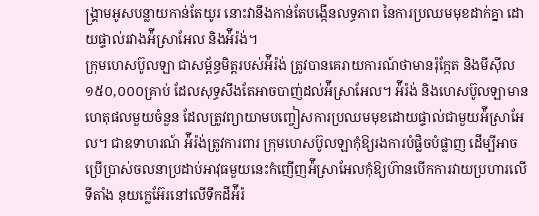ង្រ្គាមអូសបន្លាយកាន់តែយូរ នោះវានឹងកាន់តែបង្កើនលទ្ធភាព នៃការប្រឈមមុខដាក់គ្នា ដោយផ្ទាល់រវាងអ៉ីស្រាអែល និងអ៉ីរ៉ង់។
ក្រុមហេសប៊ូលឡា ជាសម្ព័ន្ធមិត្តរបស់អ៉ីរ៉ង់ ត្រូវបានគេរាយការណ៍ថាមានរ៉ុក្កែត និងមីស៊ីល ១៥០,០០០គ្រាប់ ដែលសុទ្ធសឹងតែអាចបាញ់ដល់អ៉ីស្រាអែល។ អ៉ីរ៉ង់ និងហេសប៊ូលឡាមានហេតុផលមួយចំនួន ដែលត្រូវព្យាយាមបញ្ចៀសការប្រឈមមុខដោយផ្ទាល់ជាមួយអ៉ីស្រាអែល។ ជាឧទាហរណ៍ អ៉ីរ៉ង់ត្រូវការពារ ក្រុមហេសប៊ូលឡាកុំឱ្យរងការបំផ្លិចបំផ្លាញ ដើម្បីអាចប្រើប្រាស់ចលនាប្រដាប់អាវុធមួយនេះកំញើញអ៉ីស្រាអែលកុំឱ្យហ៊ានបើកការវាយប្រហារលើទីតាំង នុយក្លេអ៊ែរនៅលើទឹកដីអ៉ីរ៉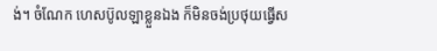ង់។ ចំណែក ហេសប៊ូលឡាខ្លួនឯង ក៏មិនចង់ប្រថុយធ្វើស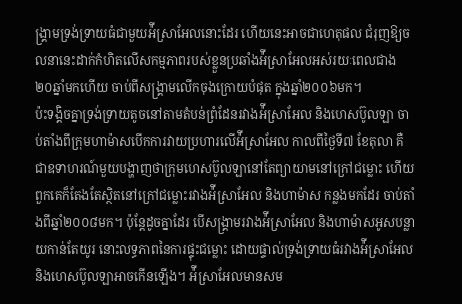ង្រ្គាមទ្រង់ទ្រាយធំជាមួយអ៉ីស្រាអែលនោះដែរ ហើយនេះអាចជាហេតុផល ជំរុញឱ្យចលនានេះដាក់កំហិតលើសកម្មភាពរបស់ខ្លួនប្រឆាំងអ៉ីស្រាអែលអស់រយៈពេលជាង ២០ឆ្នាំមកហើយ ចាប់ពីសង្រ្គាមលើកចុងក្រោយបំផុត ក្នុងឆ្នាំ២០០៦មក។
ប៉ះទង្គិចគ្នាទ្រង់ទ្រាយតូចនៅតាមតំបន់ព្រំដែនរវាងអ៉ីស្រាអែល និងហេសប៊ូលឡា ចាប់តាំងពីក្រុមហាម៉ាសបើកការវាយប្រហារលើអ៉ីស្រាអែល កាលពីថ្ងៃទី៧ ខែតុលា គឺជាឧទាហរណ៍មួយបង្ហាញថាក្រុមហេសប៊ូលឡានៅតែព្យាយាមនៅក្រៅជម្លោះ ហើយពួកគេក៏តែងតែស្ថិតនៅក្រៅជម្លោះរវាងអ៉ីស្រាអែល និងហាម៉ាស កន្លងមកដែរ ចាប់តាំងពីឆ្នាំ២០០៨មក។ ប៉ុន្តែដូចគ្នាដែរ បើសង្រ្គាមរវាងអ៉ីស្រាអែល និងហាម៉ាសអូសបន្លាយកាន់តែយូរ នោះលទ្ធភាពនៃការផ្ទុះជម្លោះ ដោយផ្ទាល់ទ្រង់ទ្រាយធំរវាងអ៉ីស្រាអែល និងហេសប៊ូលឡាអាចកើនឡើង។ អ៉ីស្រាអែលមានសម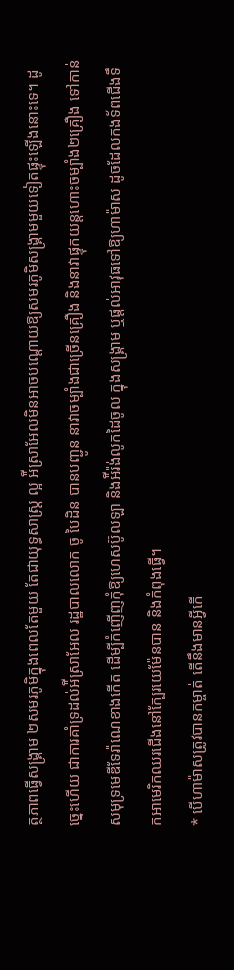ត្ថភាពធ្វើសង្រ្គាម ២សមរភូមិក្នុងពេលតែមួយ តែជាយុទ្ធសាស្ត្រ ល្អ អ៉ីស្រាអែលមិនអាចបណ្ដោយឱ្យសមរភូមិសង្រ្គាមមួយទៀតផ្ទុះឡើងនោះទេ។ ដូច្នេះហើយ ជាការគាំទ្រដល់អ៉ីស្រាអែល រដ្ឋបាលលោក ចូ បៃដិន បានបញ្ជូន នាវាចម្បាំងជាច្រើនគ្រឿង និងនាវាផ្ទុកយន្ដហោះចម្បាំង២គ្រឿង ទៅកាន់សមុទ្រមេឌីទែរ៉ាណេខាងកើត ដើម្បីកំញើញកុំឱ្យហេសប៊ូលឡា និងអ៉ីរ៉ង់លូកដៃចូល ក្នុងសង្រ្គាម ឬផ្ដល់អាវុធទៅឱ្យហាម៉ាស ដូចដែលកងទ័ពជើងទឹកអាមេរិកឈរជើងនៅក្បែរយេម៉ែនបាន និងកំពុងធ្វើ។
* បើហាម៉ាសត្រូវបានកម្ចាត់ តើនឹងមានអ្វីកើ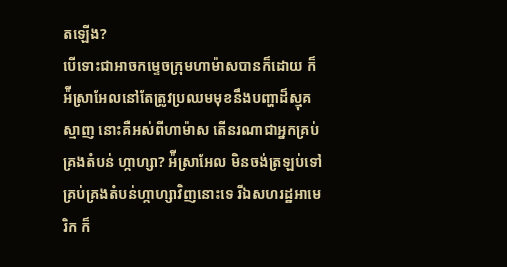តឡើង?
បើទោះជាអាចកម្ទេចក្រុមហាម៉ាសបានក៏ដោយ ក៏អ៉ីស្រាអែលនៅតែត្រូវប្រឈមមុខនឹងបញ្ហាដ៏ស្មុគស្មាញ នោះគឺអស់ពីហាម៉ាស តើនរណាជាអ្នកគ្រប់គ្រងតំបន់ ហ្កាហ្សា? អ៉ីស្រាអែល មិនចង់ត្រឡប់ទៅគ្រប់គ្រងតំបន់ហ្កាហ្សាវិញនោះទេ រីឯសហរដ្ឋអាមេរិក ក៏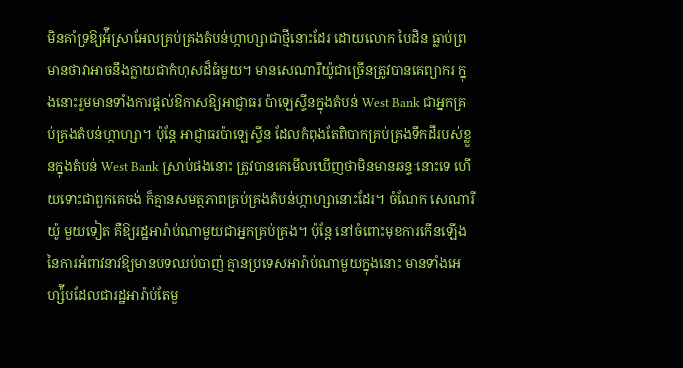មិនគាំទ្រឱ្យអ៉ីស្រាអែលគ្រប់គ្រងតំបន់ហ្កាហ្សាជាថ្មីនោះដែរ ដោយលោក បៃដិន ធ្លាប់ព្រមានថាវាអាចនឹងក្លាយជាកំហុសដ៏ធំមួយ។ មានសេណារីយ៉ូជាច្រើនត្រូវបានគេព្យាករ ក្នុងនោះរួមមានទាំងការផ្ដល់ឱកាសឱ្យអាជ្ញាធរ ប៉ាឡេស្ទីនក្នុងតំបន់ West Bank ជាអ្នកគ្រប់គ្រងតំបន់ហ្កាហ្សា។ ប៉ុន្តែ អាជ្ញាធរប៉ាឡេស្ទីន ដែលកំពុងតែពិបាកគ្រប់គ្រងទឹកដីរបស់ខ្លួនក្នុងតំបន់ West Bank ស្រាប់ផងនោះ ត្រូវបានគេមើលឃើញថាមិនមានឆន្ទៈនោះទេ ហើយទោះជាពួកគេចង់ ក៏គ្មានសមត្ថភាពគ្រប់គ្រងតំបន់ហ្កាហ្សានោះដែរ។ ចំណែក សេណារីយ៉ូ មួយទៀត គឺឱ្យរដ្ឋអារ៉ាប់ណាមួយជាអ្នកគ្រប់គ្រង។ ប៉ុន្តែ នៅចំពោះមុខការកើនឡើងនៃការអំពាវនាវឱ្យមានបទឈប់បាញ់ គ្មានប្រទេសអារ៉ាប់ណាមួយក្នុងនោះ មានទាំងអេហ្ស៉ីបដែលជារដ្ឋអារ៉ាប់តែមួ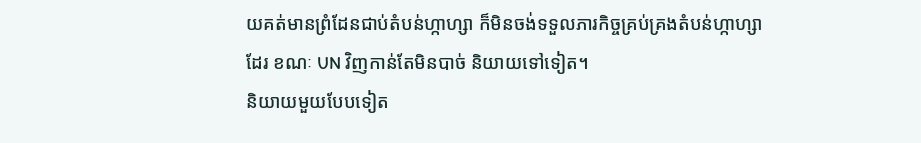យគត់មានព្រំដែនជាប់តំបន់ហ្កាហ្សា ក៏មិនចង់ទទួលភារកិច្ចគ្រប់គ្រងតំបន់ហ្កាហ្សាដែរ ខណៈ UN វិញកាន់តែមិនបាច់ និយាយទៅទៀត។
និយាយមួយបែបទៀត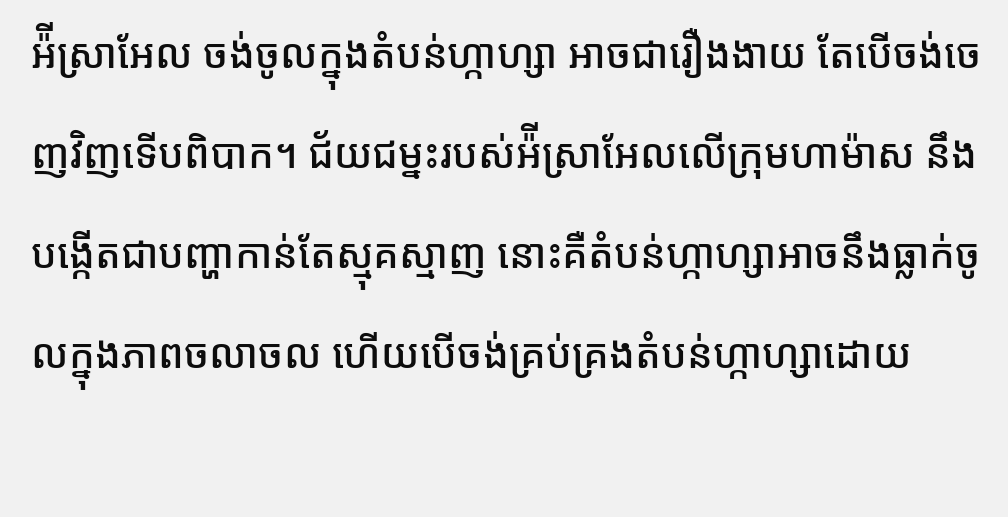អ៉ីស្រាអែល ចង់ចូលក្នុងតំបន់ហ្កាហ្សា អាចជារឿងងាយ តែបើចង់ចេញវិញទើបពិបាក។ ជ័យជម្នះរបស់អ៉ីស្រាអែលលើក្រុមហាម៉ាស នឹង បង្កើតជាបញ្ហាកាន់តែស្មុគស្មាញ នោះគឺតំបន់ហ្កាហ្សាអាចនឹងធ្លាក់ចូលក្នុងភាពចលាចល ហើយបើចង់គ្រប់គ្រងតំបន់ហ្កាហ្សាដោយ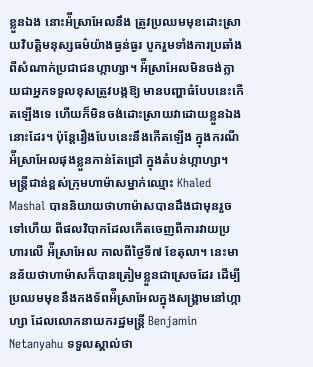ខ្លួនឯង នោះអ៉ីស្រាអែលនឹង ត្រូវប្រឈមមុខដោះស្រាយវិបត្តិមនុស្សធម៌យ៉ាងធ្ងន់ធ្ងរ បូករួមទាំងការប្រឆាំងពីសំណាក់ប្រជាជនហ្កាហ្សា។ អ៉ីស្រាអែលមិនចង់ក្លាយជាអ្នកទទួលខុសត្រូវបង្កឱ្យ មានបញ្ហាធំបែបនេះកើតឡើងទេ ហើយក៏មិនចង់ដោះស្រាយវាដោយខ្លួនឯងនោះដែរ។ ប៉ុន្តែរឿងបែបនេះនឹងកើតឡើង ក្នុងករណីអ៉ីស្រាអែលផុងខ្លួនកាន់តែជ្រៅ ក្នុងតំបន់ហ្កាហ្សា។
មន្ត្រីជាន់ខ្ពស់ក្រុមហាម៉ាសម្នាក់ឈ្មោះ Khaled Mashal បាននិយាយថាហាម៉ាសបានដឹងជាមុនរួចទៅហើយ ពីផលវិបាកដែលកើតចេញពីការវាយប្រហារលើ អ៉ីស្រាអែល កាលពីថ្ងៃទី៧ ខែតុលា។ នេះមានន័យថាហាម៉ាសក៏បានត្រៀមខ្លួនជាស្រេចដែរ ដើម្បីប្រឈមមុខនឹងកងទ័ពអ៉ីស្រាអែលក្នុងសង្រ្គាមនៅហ្កាហ្សា ដែលលោកនាយករដ្ឋមន្ត្រី Benjamin Netanyahu ទទួលស្គាល់ថា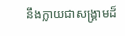នឹងក្លាយជាសង្រ្គាមដ៏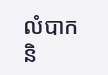លំបាក និ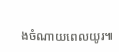ងចំណាយពេលយូរ៕